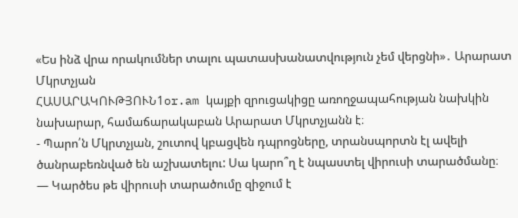«Ես ինձ վրա որակումներ տալու պատասխանատվություն չեմ վերցնի»․ Արարատ Մկրտչյան
ՀԱՍԱՐԱԿՈՒԹՅՈՒՆ1or.am կայքի զրուցակիցը առողջապահության նախկին նախարար, համաճարակաբան Արարատ Մկրտչյանն է։
- Պարո՛ն Մկրտչյան, շուտով կբացվեն դպրոցները, տրանսպորտն էլ ավելի ծանրաբեռնված են աշխատելու: Սա կարո՞ղ է նպաստել վիրուսի տարածմանը։
— Կարծես թե վիրուսի տարածումը զիջում է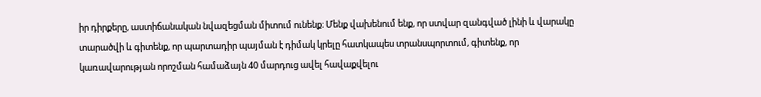իր դիրքերը, աստիճանական նվազեցման միտում ունենք։ Մենք վախենում ենք, որ ստվար զանգված լինի և վարակը տարածվի և գիտենք, որ պարտադիր պայման է դիմակ կրելը հատկապես տրանսպորտում, գիտենք, որ կառավարության որոշման համաձայն 40 մարդուց ավել հավաքվելու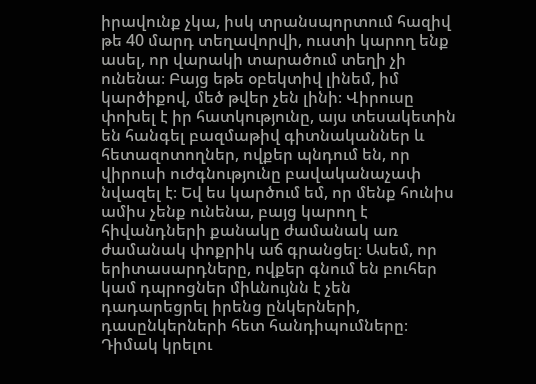իրավունք չկա, իսկ տրանսպորտում հազիվ թե 40 մարդ տեղավորվի, ուստի կարող ենք ասել, որ վարակի տարածում տեղի չի ունենա։ Բայց եթե օբեկտիվ լինեմ, իմ կարծիքով, մեծ թվեր չեն լինի։ Վիրուսը փոխել է իր հատկությունը, այս տեսակետին են հանգել բազմաթիվ գիտնականներ և հետազոտողներ, ովքեր պնդում են, որ վիրուսի ուժգնությունը բավականաչափ նվազել է։ Եվ ես կարծում եմ, որ մենք հունիս ամիս չենք ունենա, բայց կարող է հիվանդների քանակը ժամանակ առ ժամանակ փոքրիկ աճ գրանցել։ Ասեմ, որ երիտասարդները, ովքեր գնում են բուհեր կամ դպրոցներ միևնույնն է չեն դադարեցրել իրենց ընկերների, դասընկերների հետ հանդիպումները։ Դիմակ կրելու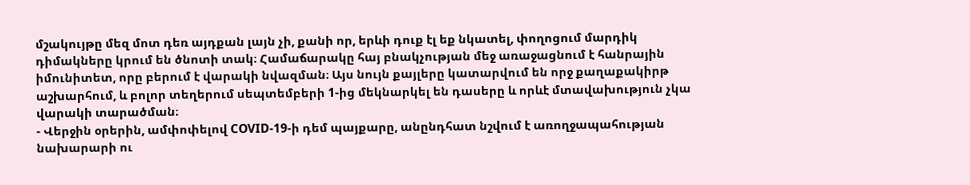մշակույթը մեզ մոտ դեռ այդքան լայն չի, քանի որ, երևի դուք էլ եք նկատել, փողոցում մարդիկ դիմակները կրում են ծնոտի տակ։ Համաճարակը հայ բնակչության մեջ առաջացնում է հանրային իմունիտետ, որը բերում է վարակի նվազման։ Այս նույն քայլերը կատարվում են որջ քաղաքակիրթ աշխարհում, և բոլոր տեղերում սեպտեմբերի 1-ից մեկնարկել են դասերը և որևէ մտավախություն չկա վարակի տարածման։
- Վերջին օրերին, ամփոփելով COVID-19-ի դեմ պայքարը, անընդհատ նշվում է առողջապահության նախարարի ու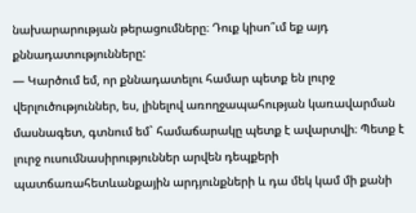նախարարության թերացումները։ Դուք կիսո՞ւմ եք այդ քննադատությունները:
— Կարծում եմ, որ քննադատելու համար պետք են լուրջ վերլուծություններ, ես, լինելով առողջապահության կառավարման մասնագետ, գտնում եմ` համաճարակը պետք է ավարտվի։ Պետք է լուրջ ուսումնասիրություններ արվեն դեպքերի պատճառահետևանքային արդյունքների և դա մեկ կամ մի քանի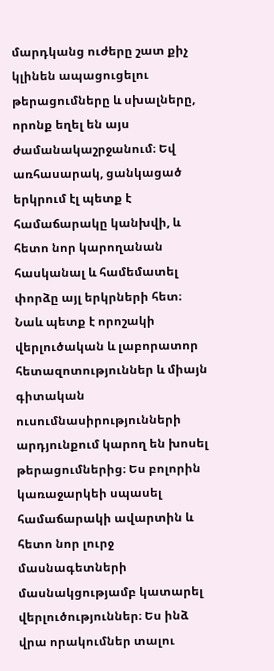մարդկանց ուժերը շատ քիչ կլինեն ապացուցելու թերացումները և սխալները, որոնք եղել են այս ժամանակաշրջանում։ Եվ առհասարակ, ցանկացած երկրում էլ պետք է համաճարակը կանխվի, և հետո նոր կարողանան հասկանալ և համեմատել փորձը այլ երկրների հետ։ Նաև պետք է որոշակի վերլուծական և լաբորատոր հետազոտություններ և միայն գիտական ուսումնասիրությունների արդյունքում կարող են խոսել թերացումներից։ Ես բոլորին կառաջարկեի սպասել համաճարակի ավարտին և հետո նոր լուրջ մասնագետների մասնակցությամբ կատարել վերլուծություններ։ Ես ինձ վրա որակումներ տալու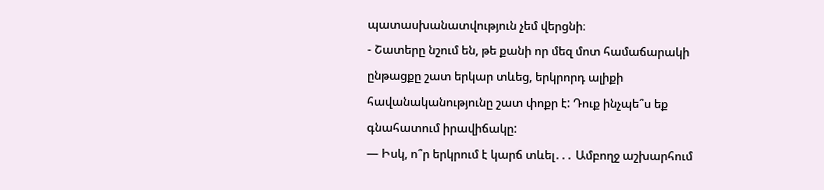պատասխանատվություն չեմ վերցնի։
- Շատերը նշում են, թե քանի որ մեզ մոտ համաճարակի ընթացքը շատ երկար տևեց, երկրորդ ալիքի հավանականությունը շատ փոքր է: Դուք ինչպե՞ս եք գնահատում իրավիճակը:
— Իսկ, ո՞ր երկրում է կարճ տևել․․․ Ամբողջ աշխարհում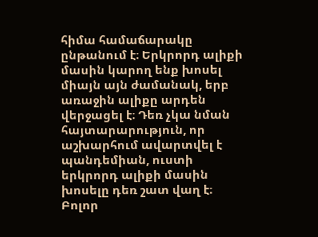հիմա համաճարակը ընթանում է։ Երկրորդ ալիքի մասին կարող ենք խոսել միայն այն ժամանակ, երբ առաջին ալիքը արդեն վերջացել է։ Դեռ չկա նման հայտարարություն, որ աշխարհում ավարտվել է պանդեմիան, ուստի երկրորդ ալիքի մասին խոսելը դեռ շատ վաղ է։ Բոլոր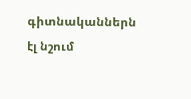գիտնականներն էլ նշում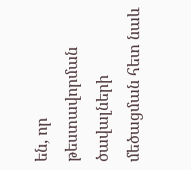են, որ թեստավորման ծավալների մեծացման հետ նաև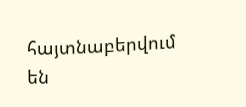հայտնաբերվում են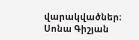վարակվածներ։
Սոնա Գիշյան